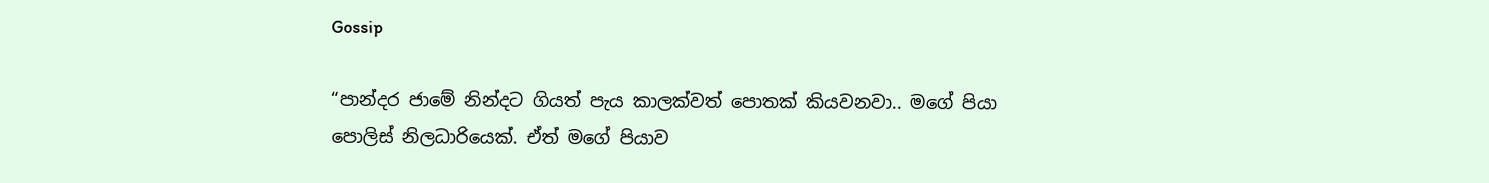Gossip

“පාන්දර ජාමේ නින්දට ගියත් පැය කාලක්වත් පොතක් කියවනවා.. මගේ පියා පොලිස් නිලධාරියෙක්. ඒත් මගේ පියාව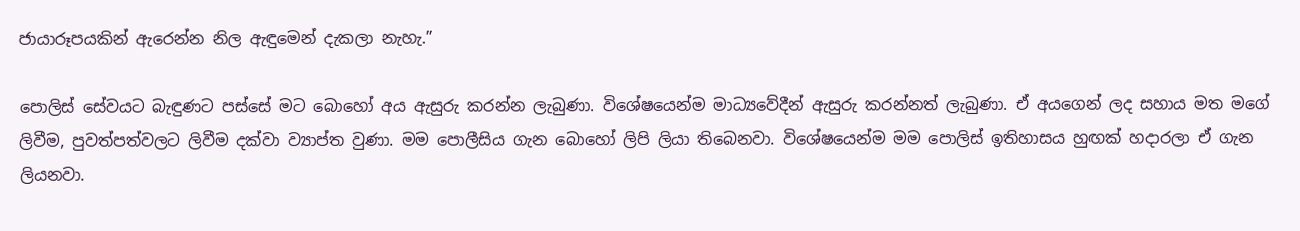ජායාරූපයකින් ඇරෙන්න නිල ඇඳුමෙන් දැකලා නැහැ.”

පොලිස් සේවයට බැඳුණට පස්සේ මට බොහෝ අය ඇසුරු කරන්න ලැබුණා. විශේෂයෙන්ම මාධ්‍යවේදීන් ඇසුරු කරන්නත් ලැබුණා. ඒ අයගෙන් ලද සහාය මත මගේ ලිවීම, පුවත්පත්වලට ලිවීම දක්වා ව්‍යාප්ත වුණා. මම පොලීසිය ගැන බොහෝ ලිපි ලියා තිබෙනවා. විශේෂයෙන්ම මම පොලිස් ඉතිහාසය හුඟක් හදාරලා ඒ ගැන ලියනවා.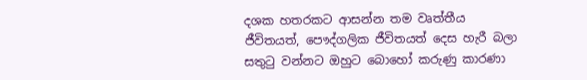දශක හතරකට ආසන්න තම වෘත්තීය ජීවිතයත්, පෞද්ගලික ජීවිතයත් දෙස හැරී බලා සතුටු වන්නට ඔහුට බොහෝ කරුණු කාරණා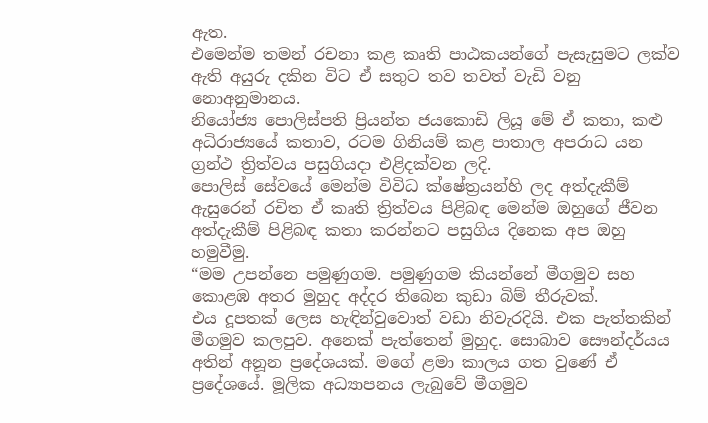ඇත.
එමෙන්ම තමන් රචනා කළ කෘති පාඨකයන්ගේ පැසැසුමට ලක්ව ඇති අයුරු දකින විට ඒ සතුට තව තවත් වැඩි වනු නොඅනුමානය.
නියෝජ්‍ය පොලිස්පති ප්‍රියන්ත ජයකොඩි ලියූ මේ ඒ කතා, කළු අධිරාජ්‍යයේ කතාව, රටම ගිනියම් කළ පාතාල අපරාධ යන ග්‍රන්ථ ත්‍රිත්වය පසුගියදා එළිදක්වන ලදි.
පොලිස් සේවයේ මෙන්ම විවිධ ක්ෂේත්‍රයන්හි ලද අත්දැකීම් ඇසුරෙන් රචිත ඒ කෘති ත්‍රිත්වය පිළිබඳ මෙන්ම ඔහුගේ ජීවන අත්දැකීම් පිළිබඳ කතා කරන්නට පසුගිය දිනෙක අප ඔහු හමුවීමු.
“මම උපන්නෙ පමුණුගම. පමුණුගම කියන්නේ මීගමුව සහ කොළඹ අතර මුහුද අද්දර තිබෙන කුඩා බිම් තීරුවක්.
එය දූපතක් ලෙස හැඳින්වුවොත් වඩා නිවැරදියි. එක පැත්තකින් මීගමුව කලපුව. අනෙක් පැත්තෙන් මුහුද. සොබාව සෞන්දර්යය අතින් අනූන ප්‍රදේශයක්. මගේ ළමා කාලය ගත වුණේ ඒ ප්‍රදේශයේ. මූලික අධ්‍යාපනය ලැබුවේ මීගමුව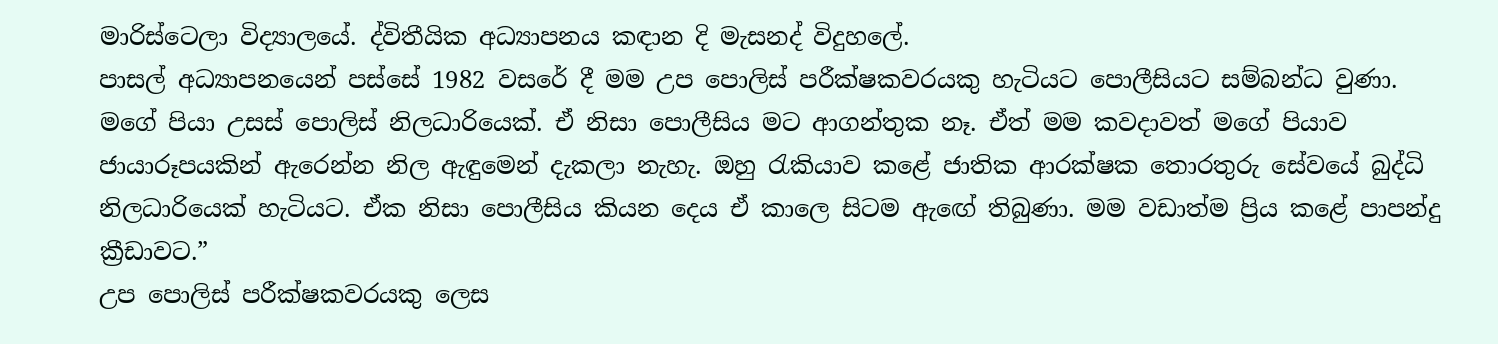මාරිස්ටෙලා විද්‍යාලයේ. ද්විතීයික අධ්‍යාපනය කඳාන දි මැසනද් විදුහලේ.
පාසල් අධ්‍යාපනයෙන් පස්සේ 1982 වසරේ දී මම උප පොලිස් පරීක්ෂකවරයකු හැටියට පොලීසියට සම්බන්ධ වුණා.
මගේ පියා උසස් පොලිස් නිලධාරියෙක්. ඒ නිසා පොලීසිය මට ආගන්තුක නෑ. ඒත් මම කවදාවත් මගේ පියාව ජායාරූපයකින් ඇරෙන්න නිල ඇඳුමෙන් දැකලා නැහැ. ඔහු රැකියාව කළේ ජාතික ආරක්ෂක තොරතුරු සේවයේ බුද්ධි නිලධාරියෙක් හැටියට. ඒක නිසා පොලීසිය කියන දෙය ඒ කාලෙ සිටම ඇඟේ තිබුණා. මම වඩාත්ම ප්‍රිය කළේ පාපන්දු ක්‍රීඩාවට.”
උප පොලිස් පරීක්ෂකවරයකු ලෙස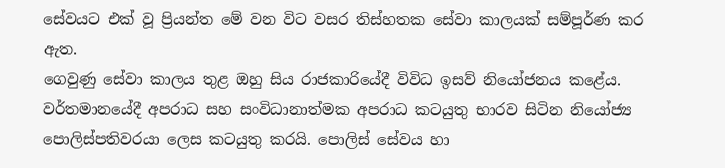සේවයට එක් වූ ප්‍රියන්ත මේ වන විට වසර තිස්හතක සේවා කාලයක් සම්පූර්ණ කර ඇත.
ගෙවුණු සේවා කාලය තුළ ඔහු සිය රාජකාරියේදී විවිධ ඉසව් නියෝජනය කළේය. වර්තමානයේදී අපරාධ සහ සංවිධානාත්මක අපරාධ කටයුතු භාරව සිටින නියෝජ්‍ය පොලිස්පතිවරයා ලෙස කටයුතු කරයි. පොලිස් සේවය හා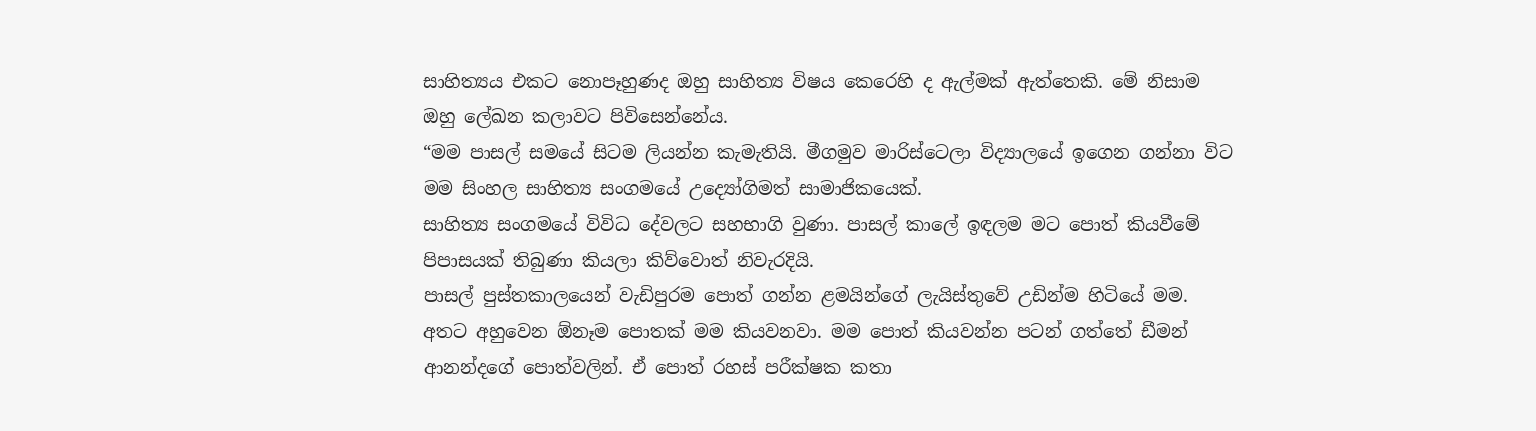සාහිත්‍යය එකට නොපෑහුණද ඔහු සාහිත්‍ය විෂය කෙරෙහි ද ඇල්මක් ඇත්තෙකි. මේ නිසාම ඔහු ලේඛන කලාවට පිවිසෙන්නේය.
“මම පාසල් සමයේ සිටම ලියන්න කැමැතියි. මීගමුව මාරිස්ටෙලා විද්‍යාලයේ ඉගෙන ගන්නා විට මම සිංහල සාහිත්‍ය සංගමයේ උද්‍යෝගිමත් සාමාජිකයෙක්.
සාහිත්‍ය සංගමයේ විවිධ දේවලට සහභාගි වුණා. පාසල් කාලේ ඉඳලම මට පොත් කියවීමේ පිපාසයක් තිබුණා කියලා කිව්වොත් නිවැරදියි.
පාසල් පුස්තකාලයෙන් වැඩිපුරම පොත් ගන්න ළමයින්ගේ ලැයිස්තුවේ උඩින්ම හිටියේ මම. අතට අහුවෙන ඕනෑම පොතක් මම කියවනවා. මම පොත් කියවන්න පටන් ගත්තේ ඩීමන් ආනන්දගේ පොත්වලින්. ඒ පොත් රහස් පරීක්ෂක කතා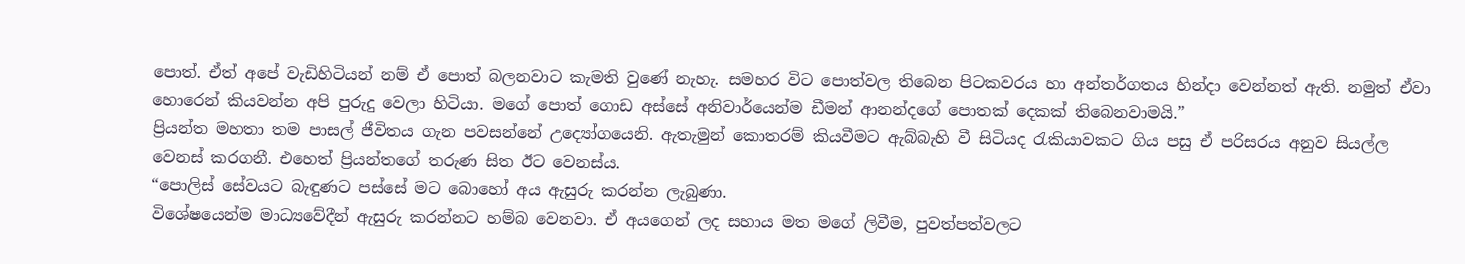පොත්. ඒත් අපේ වැඩිහිටියන් නම් ඒ පොත් බලනවාට කැමති වුණේ නැහැ. සමහර විට පොත්වල තිබෙන පිටකවරය හා අන්තර්ගතය හින්දා වෙන්නත් ඇති. නමුත් ඒවා හොරෙන් කියවන්න අපි පුරුදු වෙලා හිටියා. මගේ පොත් ගොඩ අස්සේ අනිවාර්යෙන්ම ඩීමන් ආනන්දගේ පොතක් දෙකක් තිබෙනවාමයි.”
ප්‍රියන්ත මහතා තම පාසල් ජීවිතය ගැන පවසන්නේ උද්‍යෝගයෙනි. ඇතැමුන් කොතරම් කියවීමට ඇබ්බැහි වී සිටියද රැකියාවකට ගිය පසු ඒ පරිසරය අනුව සියල්ල වෙනස් කරගනී. එහෙත් ප්‍රියන්තගේ තරුණ සිත ඊට වෙනස්ය.
“පොලිස් සේවයට බැඳුණට පස්සේ මට බොහෝ අය ඇසුරු කරන්න ලැබුණා.
විශේෂයෙන්ම මාධ්‍යවේදීන් ඇසුරු කරන්නට හම්බ වෙනවා. ඒ අයගෙන් ලද සහාය මත මගේ ලිවීම, පුවත්පත්වලට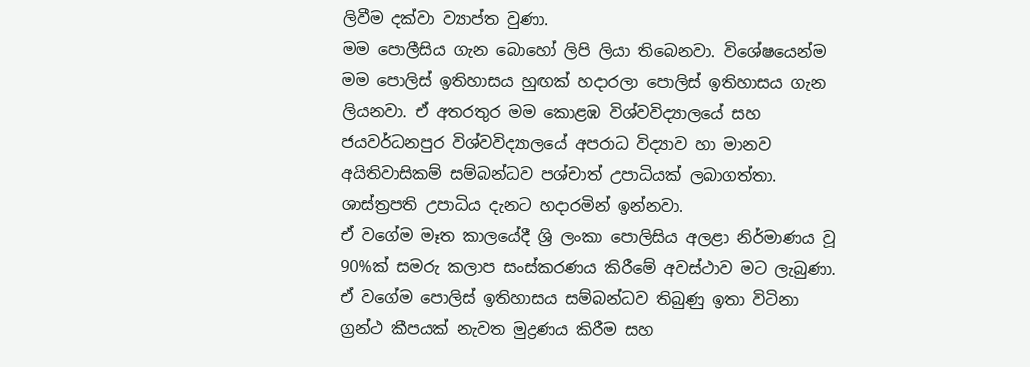ලිවීම දක්වා ව්‍යාප්ත වුණා.
මම පොලීසිය ගැන බොහෝ ලිපි ලියා තිබෙනවා. විශේෂයෙන්ම මම පොලිස් ඉතිහාසය හුඟක් හදාරලා පොලිස් ඉතිහාසය ගැන ලියනවා. ඒ අතරතුර මම කොළඹ විශ්වවිද්‍යාලයේ සහ ජයවර්ධනපුර විශ්වවිද්‍යාලයේ අපරාධ විද්‍යාව හා මානව අයිතිවාසිකම් සම්බන්ධව පශ්චාත් උපාධියක් ලබාගත්තා. ශාස්ත්‍රපති උපාධිය දැනට හදාරමින් ඉන්නවා.
ඒ වගේම මෑත කාලයේදී ශ්‍රි ලංකා පොලිසිය අලළා නිර්මාණය වූ 90%ක් සමරු කලාප සංස්කරණය කිරීමේ අවස්ථාව මට ලැබුණා.
ඒ වගේම පොලිස් ඉතිහාසය සම්බන්ධව තිබුණු ඉතා විටිනා ග්‍රන්ථ කීපයක් නැවත මුද්‍රණය කිරීම සහ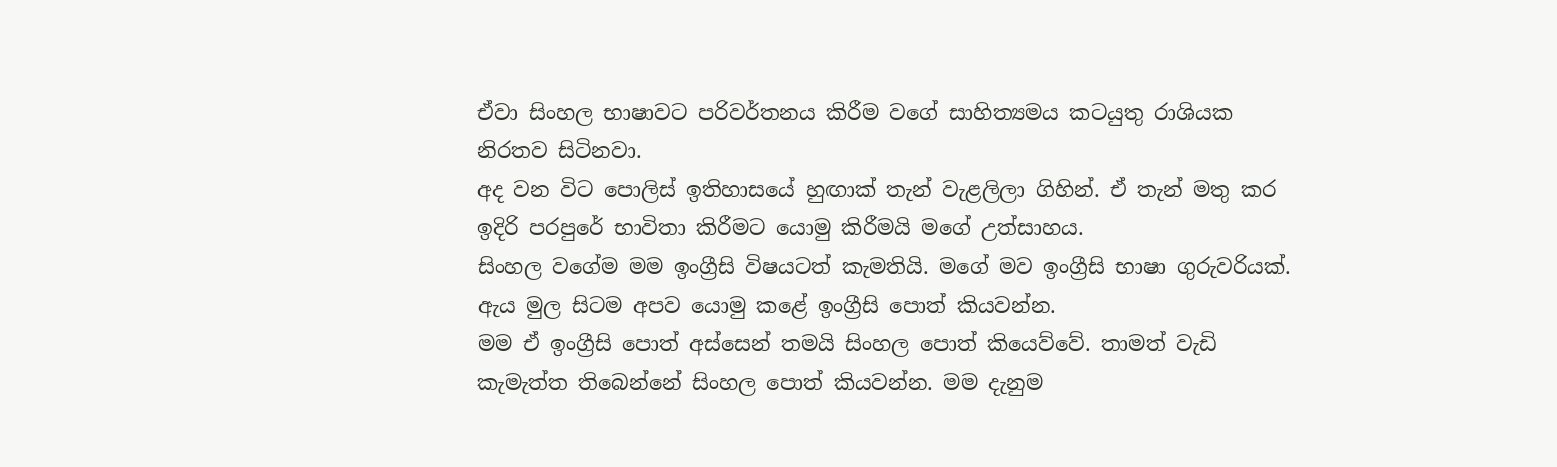ඒවා සිංහල භාෂාවට පරිවර්තනය කිරීම වගේ සාහිත්‍යමය කටයුතු රාශියක නිරතව සිටිනවා.
අද වන විට පොලිස් ඉතිහාසයේ හුඟාක් තැන් වැළලිලා ගිහින්. ඒ තැන් මතු කර ඉදිරි පරපුරේ භාවිතා කිරීමට යොමු කිරීමයි මගේ උත්සාහය.
සිංහල වගේම මම ඉංග්‍රීසි විෂයටත් කැමතියි. මගේ මව ඉංග්‍රීසි භාෂා ගුරුවරියක්. ඇය මුල සිටම අපව යොමු කළේ ඉංග්‍රීසි පොත් කියවන්න.
මම ඒ ඉංග්‍රීසි පොත් අස්සෙන් තමයි සිංහල පොත් කියෙව්වේ. තාමත් වැඩි කැමැත්ත තිබෙන්නේ සිංහල පොත් කියවන්න. මම දැනුම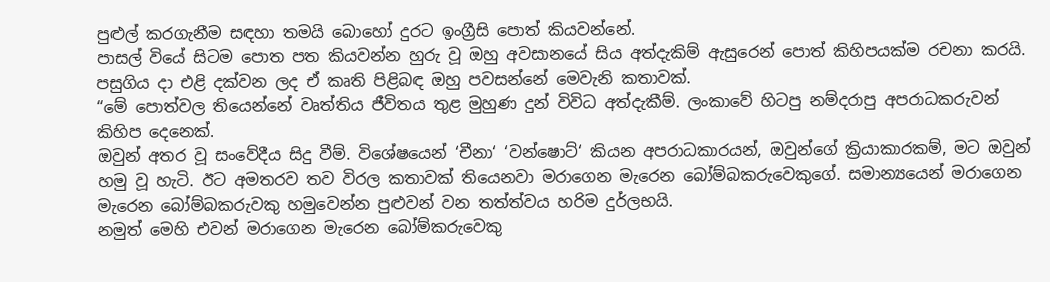පුළුල් කරගැනීම සඳහා තමයි බොහෝ දුරට ඉංග්‍රීසි පොත් කියවන්නේ.
පාසල් වියේ සිටම පොත පත කියවන්න හුරු වූ ඔහු අවසානයේ සිය අත්දැකිම් ඇසුරෙන් පොත් කිහිපයක්ම රචනා කරයි.
පසුගිය දා එළි දක්වන ලද ඒ කෘති පිළිබඳ ඔහු පවසන්නේ මෙවැනි කතාවක්.
“මේ පොත්වල තියෙන්නේ වෘත්තිය ජීවිතය තුළ මුහුණ දුන් විවිධ අත්දැකීම්. ලංකාවේ හිටපු නම්දරාපු අපරාධකරුවන් කිහිප දෙනෙක්.
ඔවුන් අතර වූ සංවේදීය සිදු වීම්. විශේෂයෙන් ‘චීනා‘ ‘වන්ෂොට්‘ කියන අපරාධකාරයන්, ඔවුන්ගේ ක්‍රියාකාරකම්, මට ඔවුන් හමු වූ හැටි. ඊට අමතරව තව විරල කතාවක් තියෙනවා මරාගෙන මැරෙන බෝම්බකරුවෙකුගේ. සමාන්‍යයෙන් මරාගෙන මැරෙන බෝම්බකරුවකු හමුවෙන්න පුළුවන් වන තත්ත්වය හරිම දුර්ලභයි.
නමුත් මෙහි එවන් මරාගෙන මැරෙන බෝම්කරුවෙකු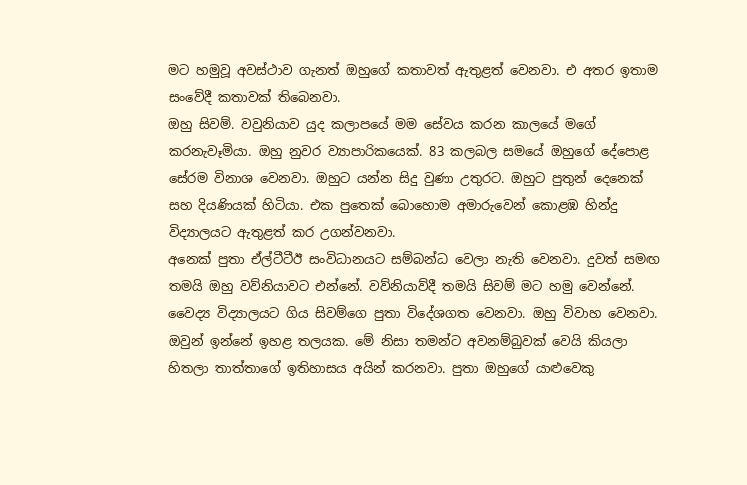මට හමුවූ අවස්ථාව ගැනත් ඔහුගේ කතාවත් ඇතුළත් වෙනවා. එ අතර ඉතාම සංවේදී කතාවක් තිබෙනවා.
ඔහු සිවම්. වවුනියාව යුද කලාපයේ මම සේවය කරන කාලයේ මගේ කරනැවෑමියා. ඔහු නුවර ව්‍යාපාරිකයෙක්. 83 කලබල සමයේ ඔහුගේ දේපොළ සේරම විනාශ වෙනවා. ඔහුට යන්න සිදු වුණා උතුරට. ඔහුට පුතුන් දෙනෙක් සහ දියණියක් හිටියා. එක පුතෙක් බොහොම අමාරුවෙන් කොළඹ හින්දු විද්‍යාලයට ඇතුළත් කර උගන්වනවා.
අනෙක් පුතා ඒල්ටීටීඊ සංවිධානයට සම්බන්ධ වෙලා නැති වෙනවා. දුවත් සමඟ තමයි ඔහු වව්නියාවට එන්නේ. වව්නියාව්දී තමයි සිවම් මට හමු වෙන්නේ. වෛද්‍ය විද්‍යාලයට ගිය සිවම්ගෙ පුතා විදේශගත වෙනවා. ඔහු විවාහ වෙනවා. ඔවුන් ඉන්නේ ඉහළ තලයක. මේ නිසා තමන්ට අවනම්බුවක් වෙයි කියලා හිතලා තාත්තාගේ ඉතිහාසය අයින් කරනවා. පුතා ඔහුගේ යාළුවෙකු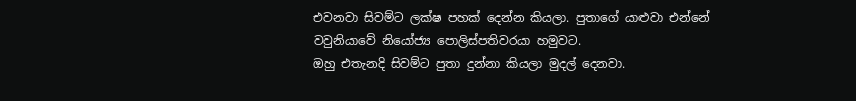එවනවා සිවම්ට ලක්ෂ පහක් දෙන්න කියලා. පුතාගේ යාළුවා එන්නේ වවුනියාවේ නියෝජ්‍ය පොලිස්පතිවරයා හමුවට.
ඔහු එතැනදි සිවම්ට පුතා දුන්නා කියලා මුදල් දෙනවා.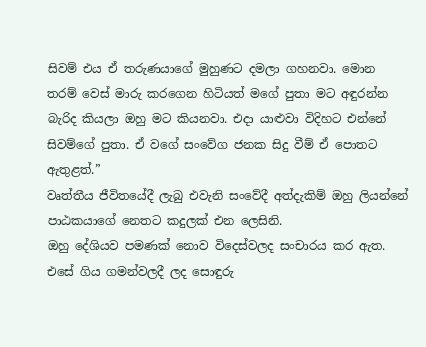සිවම් එය ඒ තරුණයාගේ මුහුණට දමලා ගහනවා. මොන තරම් වෙස් මාරු කරගෙන හිටියත් මගේ පුතා මට අඳුරන්න බැරිද කියලා ඔහු මට කියනවා. එදා යාළුවා විදිහට එන්නේ සිවම්ගේ පුතා. ඒ වගේ සංවේග ජනක සිදු වීම් ඒ පොතට ඇතුළත්.”
වෘත්තීය ජීවිතයේදී ලැබු එවැනි සංවේදී අත්දැකිම් ඔහු ලියන්නේ පාඨකයාගේ නෙතට කදුලක් එන ලෙසිනි.
ඔහු දේශියව පමණක් නොව විදෙස්වලද සංචාරය කර ඇත. එසේ ගිය ගමන්වලදී ලද සොඳුරු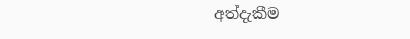අත්දැකීම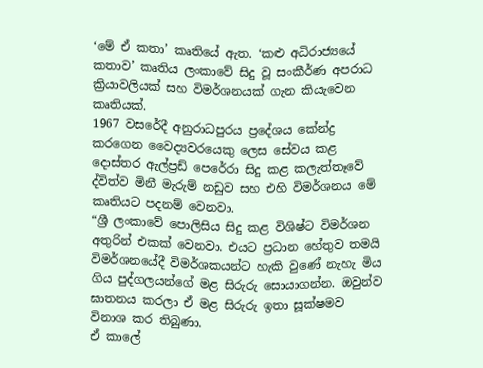‘මේ ඒ කතා’ කෘතියේ ඇත. ‘කළු අධිරාජ්‍යයේ කතාව’ කෘතිය ලංකාවේ සිදු වූ සංකීර්ණ අපරාධ ක්‍රියාවලියක් සහ විමර්ශනයක් ගැන කියැවෙන කෘතියක්.
1967 වස‍රේදී අනුරාධපුරය ප්‍රදේශය කේන්ද්‍ර කරගෙන වෛද්‍යවරයෙකු ලෙස සේවය කළ දොස්තර ඇල්ප්‍රඩ් පෙරේරා සිදු කළ කලැත්තෑවේ ද්විත්ව මිනී මැරුම් නඩුව සහ එහි විමර්ශනය මේ කෘතියට පදනම් වෙනවා.
“ශ්‍රී ලංකාවේ පොලිසිය සිදු කළ විශිෂ්ට විමර්ශන අතුරින් එකක් වෙනවා. එයට ප්‍රධාන හේතුව තමයි විමර්ශනයේදී විමර්ශකයන්ට හැකි වුණේ නැහැ මිය ගිය පුද්ගලයන්ගේ මළ සිරුරු සොයාගන්න. ඔවුන්ව ඝාතනය කරලා ඒ මළ සිරුරු ඉතා සූක්ෂමව විනාශ කර තිබුණා.
ඒ කාලේ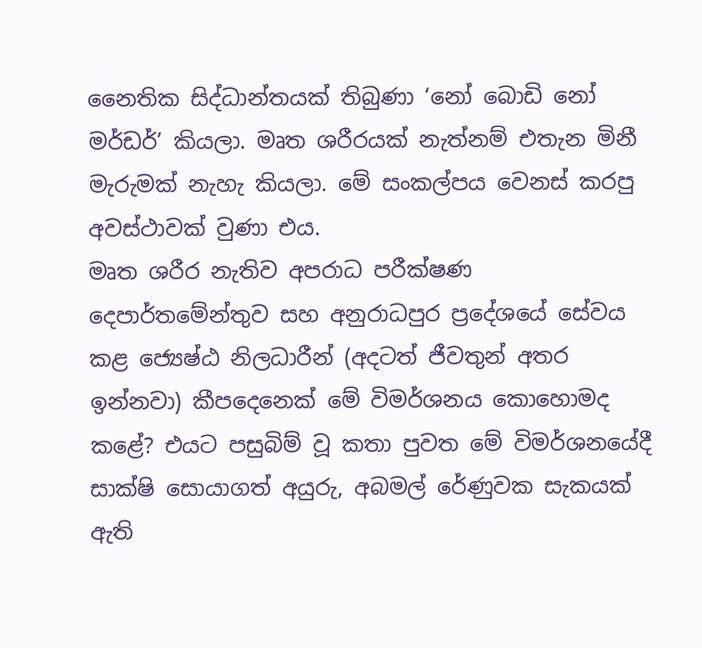නෛතික සිද්ධාන්තයක් තිබුණා ‘නෝ බොඩි නෝ මර්ඩර්’ කියලා. මෘත ශරීරයක් නැත්නම් එතැන මිනී මැරුමක් නැහැ කියලා. මේ සංකල්පය වෙනස් කරපු අවස්ථාවක් වුණා එය.
මෘත ශරීර නැතිව අපරාධ පරීක්ෂණ දෙපාර්තමේන්තුව සහ අනුරාධපුර ප්‍රදේශයේ සේවය කළ ජ්‍යෙෂ්ඨ නිලධාරීන් (අදටත් ජීවතුන් අතර ඉන්නවා) කීපදෙනෙක් මේ විමර්ශනය කොහොමද කළේ? එයට පසුබිම් වූ කතා පුවත මේ විමර්ශනයේදී සාක්ෂි සොයාගත් අයුරු, අබමල් රේණුවක සැකයක් ඇති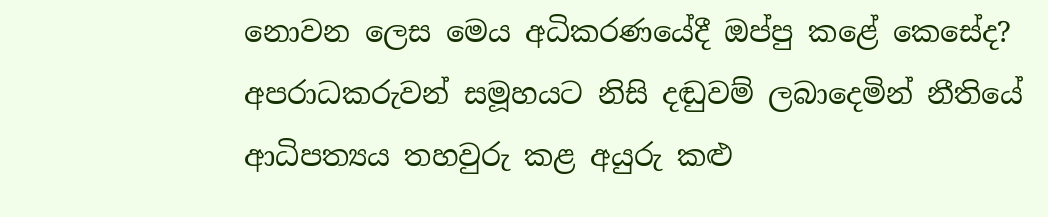නොවන ලෙස මෙය අධිකරණයේදී ඔප්පු කළේ කෙසේද? අපරාධකරුවන් සමූහයට නිසි දඬුවම් ලබාදෙමින් නීතියේ ආධිපත්‍යය තහවුරු කළ අයුරු කළු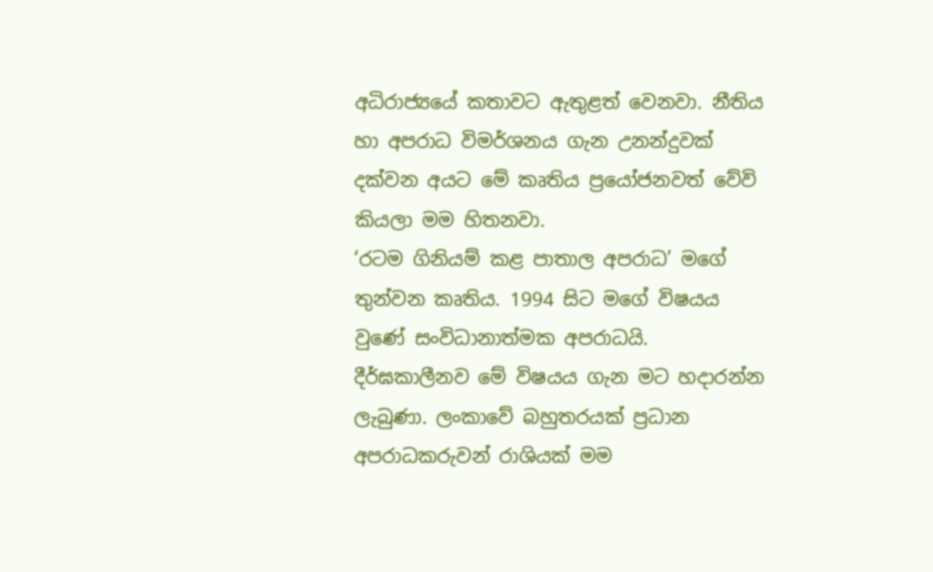අධිරාජ්‍යයේ කතාවට ඇතුළත් වෙනවා. නීතිය හා අපරාධ විමර්ශනය ගැන උනන්දුවක් දක්වන අයට මේ කෘතිය ප්‍රයෝජනවත් වේවි කියලා මම හිතනවා.
‘රටම ගිනියම් කළ පාතාල අපරාධ’ මගේ තුන්වන කෘතිය. 1994 සිට මගේ විෂයය වුණේ සංවිධානාත්මක අපරාධයි.
දීර්ඝකාලීනව මේ විෂයය ගැන මට හදාරන්න ලැබුණා‍. ලංකාවේ බහුතරයක් ප්‍රධාන අපරාධකරුවන් රාශියක් මම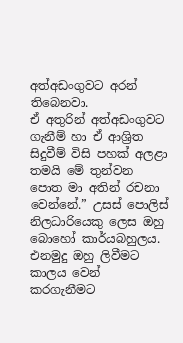අත්අඩංගුවට අරන් තිබෙනවා.
ඒ අතුරින් අත්අඩංගුවට ගැනීම් හා ඒ ආශ්‍රිත සිදුවීම් විසි පහක් අලළා තමයි මේ තුන්වන පොත මා අතින් රචනා වෙන්නේ.” උසස් පොලිස් නිලධාරියෙකු ලෙස ඔහු බොහෝ කාර්යබහුලය. එනමුදු ඔහු ලිවීමට කාලය වෙන් කරගැනීමට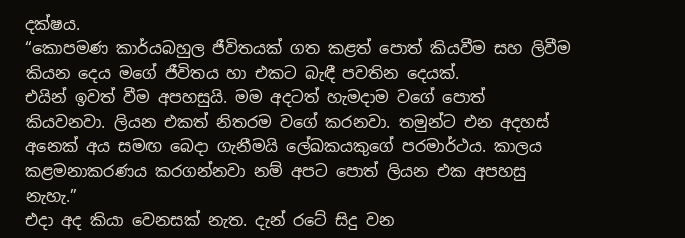දක්ෂය.
“කොපමණ කාර්යබහුල ජීවිතයක් ගත කළත් පොත් කියවීම සහ ලිවීම කියන දෙය මගේ ජීවිතය හා එකට බැඳී පවතින දෙයක්.
එයින් ඉවත් වීම අපහසුයි. මම අදටත් හැමදාම වගේ පොත් කියවනවා. ලියන එකත් නිතරම වගේ කරනවා. තමුන්ට එන අදහස් අනෙක් අය සමඟ බෙදා ගැනීමයි ලේඛකයකුගේ පරමාර්ථය. කාලය කළමනාකරණය කරගන්නවා නම් අපට පොත් ලියන එක අපහසු නැහැ.”
එදා අද කියා වෙනසක් නැත. දැන් රටේ සිදු වන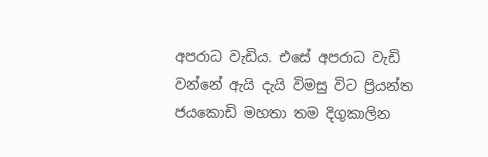අපරාධ වැඩිය. එසේ අපරාධ වැඩි වන්නේ ඇයි දැයි විමසු විට ප්‍රියන්ත ජයකොඩි මහතා තම දිගුකාලින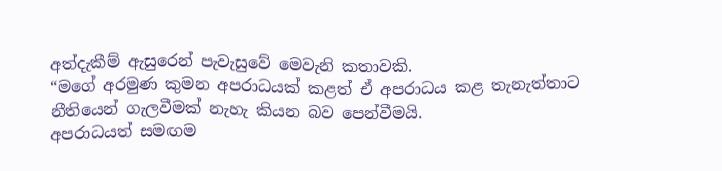අත්දැකීම් ඇසුරෙන් පැවැසුවේ මෙවැනි කතාවකි.
“මගේ අරමුණ කුමන අපරාධයක් කළත් ඒ අපරාධය කළ තැනැත්තාට නීතියෙන් ගැලවීමක් නැහැ කියන බව පෙන්වීමයි.
අපරාධයත් සමඟම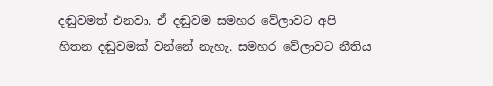දඬුවමත් එනවා. ඒ දඬුවම සමහර වේලාවට අපි හිතන දඬුවමක් වන්නේ නැහැ. සමහර වේලාවට නීතිය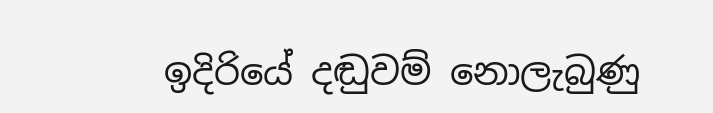ඉදිරියේ දඬුවම් නොලැබුණු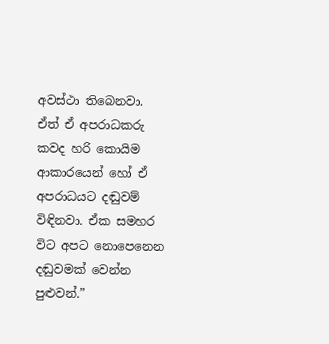අවස්ථා තිබෙනවා. ඒත් ඒ අපරාධකරු කවද හරි කොයිම ආකාරයෙන් හෝ ඒ අපරාධයට දඬුවම් විඳිනවා‍. ඒක සමහර විට අපට නොපෙනෙන දඬුවමක් වෙන්න පුළුවන්.”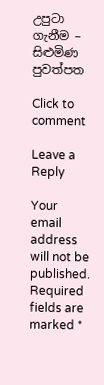උපුටා ගැනීම – සිළුමිණ පුවත්පත

Click to comment

Leave a Reply

Your email address will not be published. Required fields are marked *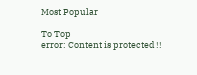Most Popular

To Top
error: Content is protected !!